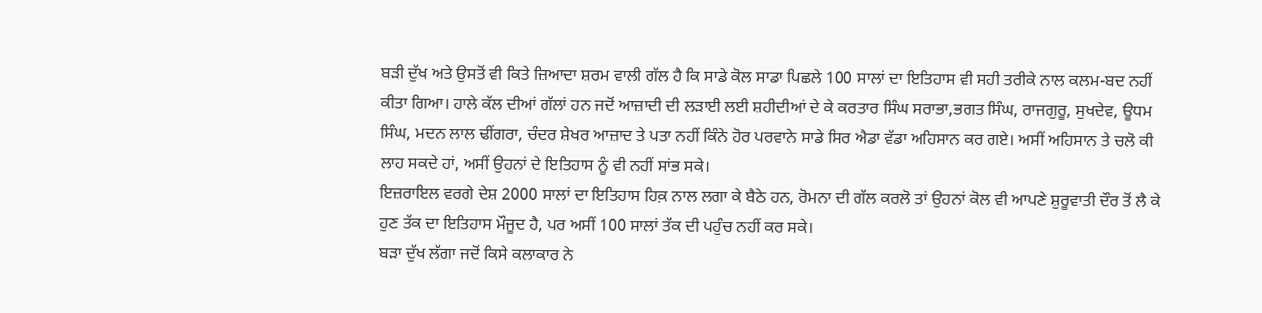ਬੜੀ ਦੁੱਖ ਅਤੇ ਉਸਤੋਂ ਵੀ ਕਿਤੇ ਜ਼ਿਆਦਾ ਸ਼ਰਮ ਵਾਲੀ ਗੱਲ ਹੈ ਕਿ ਸਾਡੇ ਕੋਲ ਸਾਡਾ ਪਿਛਲੇ 100 ਸਾਲਾਂ ਦਾ ਇਤਿਹਾਸ ਵੀ ਸਹੀ ਤਰੀਕੇ ਨਾਲ ਕਲਮ-ਬਦ ਨਹੀਂ ਕੀਤਾ ਗਿਆ। ਹਾਲੇ ਕੱਲ ਦੀਆਂ ਗੱਲਾਂ ਹਨ ਜਦੋਂ ਆਜ਼ਾਦੀ ਦੀ ਲੜਾਈ ਲਈ ਸ਼ਹੀਦੀਆਂ ਦੇ ਕੇ ਕਰਤਾਰ ਸਿੰਘ ਸਰਾਭਾ,ਭਗਤ ਸਿੰਘ, ਰਾਜਗੁਰੂ, ਸੁਖਦੇਵ, ਊਧਮ ਸਿੰਘ, ਮਦਨ ਲਾਲ ਢੀਂਗਰਾ, ਚੰਦਰ ਸ਼ੇਖਰ ਆਜ਼ਾਦ ਤੇ ਪਤਾ ਨਹੀਂ ਕਿੰਨੇ ਹੋਰ ਪਰਵਾਨੇ ਸਾਡੇ ਸਿਰ ਐਡਾ ਵੱਡਾ ਅਹਿਸਾਨ ਕਰ ਗਏ। ਅਸੀਂ ਅਹਿਸਾਨ ਤੇ ਚਲੋ ਕੀ ਲਾਹ ਸਕਦੇ ਹਾਂ, ਅਸੀਂ ਉਹਨਾਂ ਦੇ ਇਤਿਹਾਸ ਨੂੰ ਵੀ ਨਹੀਂ ਸਾਂਭ ਸਕੇ।
ਇਜ਼ਰਾਇਲ ਵਰਗੇ ਦੇਸ਼ 2000 ਸਾਲਾਂ ਦਾ ਇਤਿਹਾਸ ਹਿਕ਼ ਨਾਲ ਲਗਾ ਕੇ ਬੈਠੇ ਹਨ, ਰੋਮਨਾ ਦੀ ਗੱਲ ਕਰਲੋ ਤਾਂ ਉਹਨਾਂ ਕੋਲ ਵੀ ਆਪਣੇ ਸ਼ੁਰੂਵਾਤੀ ਦੌਰ ਤੋਂ ਲੈ ਕੇ ਹੁਣ ਤੱਕ ਦਾ ਇਤਿਹਾਸ ਮੌਜੂਦ ਹੈ, ਪਰ ਅਸੀਂ 100 ਸਾਲਾਂ ਤੱਕ ਦੀ ਪਹੁੰਚ ਨਹੀਂ ਕਰ ਸਕੇ।
ਬੜਾ ਦੁੱਖ ਲੱਗਾ ਜਦੋਂ ਕਿਸੇ ਕਲਾਕਾਰ ਨੇ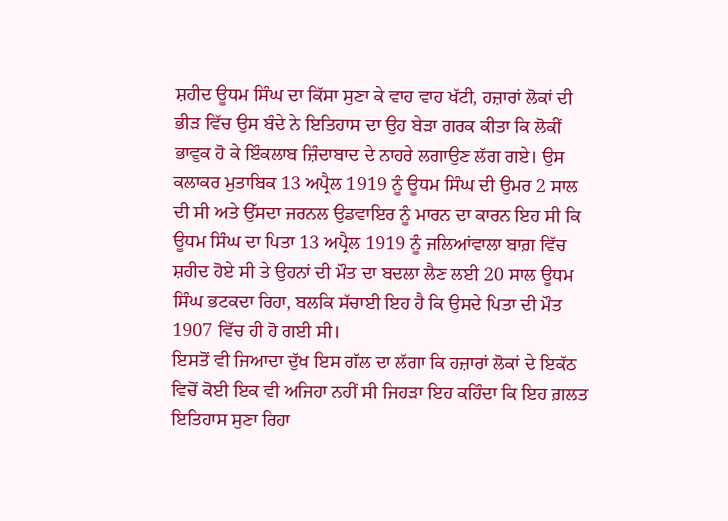ਸ਼ਹੀਦ ਊਧਮ ਸਿੰਘ ਦਾ ਕਿੱਸਾ ਸੁਣਾ ਕੇ ਵਾਹ ਵਾਹ ਖੱਟੀ, ਹਜ਼ਾਰਾਂ ਲੋਕਾਂ ਦੀ ਭੀੜ ਵਿੱਚ ਉਸ ਬੰਦੇ ਨੇ ਇਤਿਹਾਸ ਦਾ ਉਹ ਬੇੜਾ ਗਰਕ ਕੀਤਾ ਕਿ ਲੋਕੀਂ ਭਾਵੁਕ ਹੋ ਕੇ ਇੰਕਲਾਬ ਜ਼ਿੰਦਾਬਾਦ ਦੇ ਨਾਹਰੇ ਲਗਾਉਣ ਲੱਗ ਗਏ। ਉਸ ਕਲਾਕਰ ਮੁਤਾਬਿਕ 13 ਅਪ੍ਰੈਲ 1919 ਨੂੰ ਊਧਮ ਸਿੰਘ ਦੀ ਉਮਰ 2 ਸਾਲ ਦੀ ਸੀ ਅਤੇ ਉੱਸਦਾ ਜਰਨਲ ਉਡਵਾਇਰ ਨੂੰ ਮਾਰਨ ਦਾ ਕਾਰਨ ਇਹ ਸੀ ਕਿ ਊਧਮ ਸਿੰਘ ਦਾ ਪਿਤਾ 13 ਅਪ੍ਰੈਲ 1919 ਨੂੰ ਜਲਿਆਂਵਾਲਾ ਬਾਗ਼ ਵਿੱਚ ਸ਼ਹੀਦ ਹੋਏ ਸੀ ਤੇ ਉਹਨਾਂ ਦੀ ਮੌਤ ਦਾ ਬਦਲਾ ਲੈਣ ਲਈ 20 ਸਾਲ ਊਧਮ ਸਿੰਘ ਭਟਕਦਾ ਰਿਹਾ, ਬਲਕਿ ਸੱਚਾਈ ਇਹ ਹੈ ਕਿ ਉਸਦੇ ਪਿਤਾ ਦੀ ਮੌਤ 1907 ਵਿੱਚ ਹੀ ਹੋ ਗਈ ਸੀ।
ਇਸਤੋਂ ਵੀ ਜਿਆਦਾ ਦੁੱਖ ਇਸ ਗੱਲ ਦਾ ਲੱਗਾ ਕਿ ਹਜ਼ਾਰਾਂ ਲੋਕਾਂ ਦੇ ਇਕੱਠ ਵਿਚੋਂ ਕੋਈ ਇਕ ਵੀ ਅਜਿਹਾ ਨਹੀਂ ਸੀ ਜਿਹੜਾ ਇਹ ਕਹਿੰਦਾ ਕਿ ਇਹ ਗ਼ਲਤ ਇਤਿਹਾਸ ਸੁਣਾ ਰਿਹਾ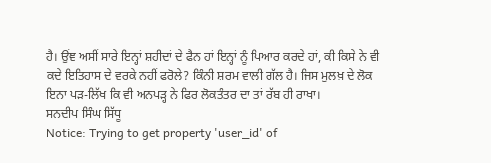ਹੈ। ਉਂਞ ਅਸੀਂ ਸਾਰੇ ਇਨ੍ਹਾਂ ਸ਼ਹੀਦਾਂ ਦੇ ਫੈਨ ਹਾਂ ਇਨ੍ਹਾਂ ਨੂੰ ਪਿਆਰ ਕਰਦੇ ਹਾਂ, ਕੀ ਕਿਸੇ ਨੇ ਵੀ ਕਦੇ ਇਤਿਹਾਸ ਦੇ ਵਰਕੇ ਨਹੀਂ ਫਰੋਲੇ? ਕਿੰਨੀ ਸ਼ਰਮ ਵਾਲੀ ਗੱਲ ਹੈ। ਜਿਸ ਮੁਲਖ਼ ਦੇ ਲੋਕ ਇਨਾ ਪੜ-ਲਿੱਖ ਕਿ ਵੀ ਅਨਪੜ੍ਹ ਨੇ ਫਿਰ ਲੋਕਤੰਤਰ ਦਾ ਤਾਂ ਰੱਬ ਹੀ ਰਾਖਾ।
ਸਨਦੀਪ ਸਿੰਘ ਸਿੱਧੂ
Notice: Trying to get property 'user_id' of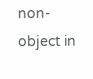non-object in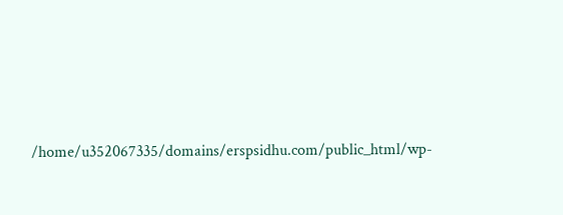/home/u352067335/domains/erspsidhu.com/public_html/wp-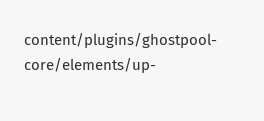content/plugins/ghostpool-core/elements/up-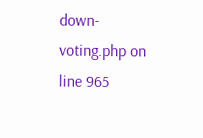down-voting.php on line 965